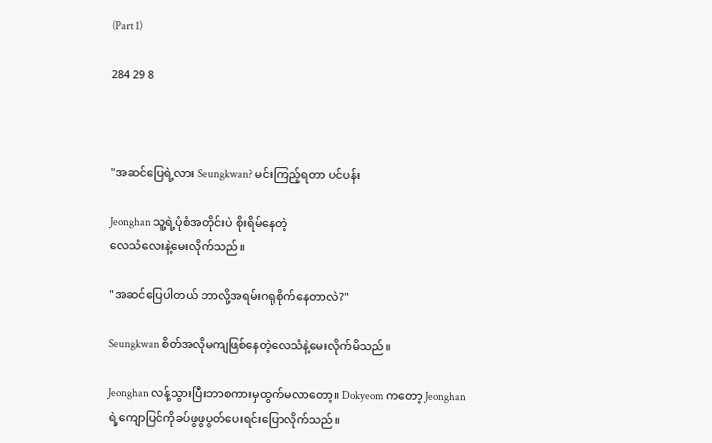(Part 1)

284 29 8



"အဆင်ပြေရဲ့လား Seungkwan? မင်းကြည့်ရတာ ပင်ပန်း

Jeonghan သူ့ရဲ့ပုံစံအတိုင်းပဲ စိုးရိမ်နေတဲ့
လေသံလေးနဲ့မေးလိုက်သည်။

"အဆင်ပြေပါတယ် ဘာလို့အရမ်းဂရုစိုက်နေတာလဲ?"

Seungkwan စိတ်အလိုမကျဖြစ်နေတဲ့လေသံနဲ့မေးလိုက်မိသည်။

Jeonghan လန့်သွားပြီးဘာစကားမှထွက်မလာတော့။ Dokyeom ကတော့ Jeonghan
ရဲ့ကျောပြင်ကိုခပ်ဖွဖွပွတ်ပေးရင်းပြောလိုက်သည်။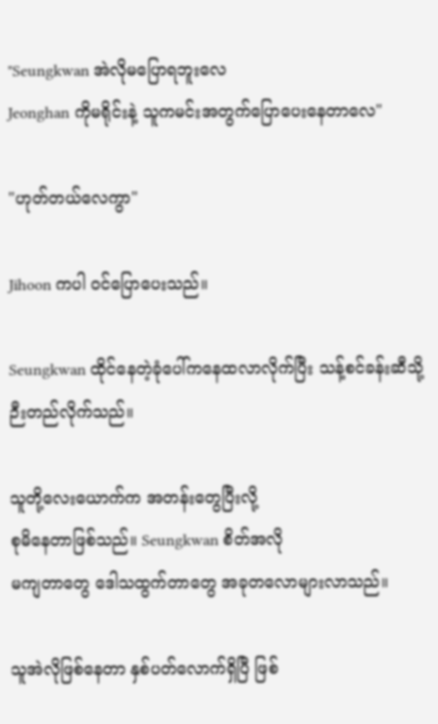"Seungkwan အဲလိုမပြောရဘူးလေ
Jeonghan ကိုမရိုင်းနဲ့ သူကမင်းအတွက်ပြောပေးနေတာလေ"

"ဟုတ်တယ်လေကွာ"

Jihoon ကပါ ဝင်ပြောပေးသည်။

Seungkwan ထိုင်နေတဲ့ခုံပေါ်ကနေထလာလိုက်ပြီး သန့်စင်ခန်းဆီသို့ဉီးတည်လိုက်သည်။

သူတို့လေးယောက်က အတန်းတွေပြီးလို့
စုမိနေတာဖြစ်သည်။ Seungkwan စိတ်အလို
မကျတာတွေ ဒေါသထွက်တာတွေ အခုတလောများလာသည်။

သူအဲလိုဖြစ်နေတာ နှစ်ပတ်လောက်ရှိပြီ ဖြစ်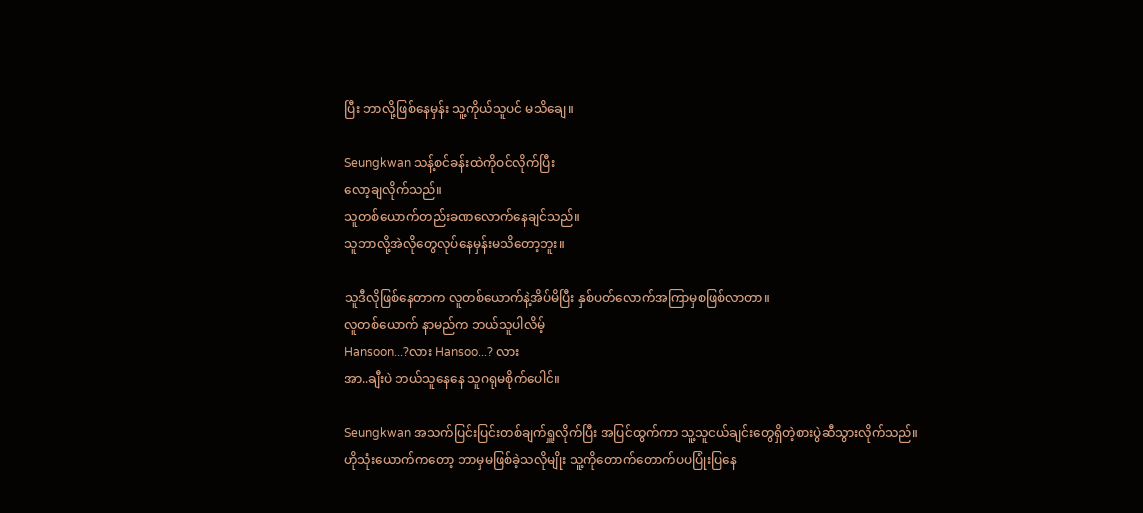ပြီး ဘာလို့ဖြစ်နေမှန်း သူ့ကိုယ်သူပင် မသိချေ။

Seungkwan သန့်စင်ခန်းထဲကိုဝင်လိုက်ပြီး
လော့ချလိုက်သည်။
သူတစ်ယောက်တည်းခဏလောက်နေချင်သည်။
သူဘာလို့အဲလိုတွေလုပ်နေမှန်းမသိတော့ဘူး။

သူဒီလိုဖြစ်နေတာက လူတစ်ယောက်နဲ့အိပ်မိပြီး နှစ်ပတ်လောက်အကြာမှစဖြစ်လာတာ။
လူတစ်ယောက် နာမည်က ဘယ်သူပါလိမ့်
Hansoon...?လား Hansoo...? လား
အာ..ချီးပဲ ဘယ်သူနေနေ သူဂရုမစိုက်ပေါင်။

Seungkwan အသက်ပြင်းပြင်းတစ်ချက်ရှူလိုက်ပြီး အပြင်ထွက်ကာ သူ့သူငယ်ချင်းတွေရှိတဲ့စားပွဲဆီသွားလိုက်သည်။
ဟိုသုံးယောက်ကတော့ ဘာမှမဖြစ်ခဲ့သလိုမျိုး သူ့ကိုတောက်တောက်ပပပြုံးပြနေ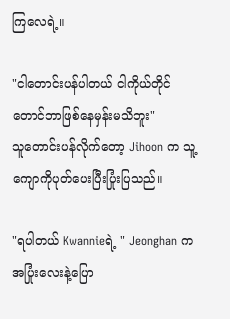ကြလေရဲ့။

"ငါတောင်းပန်ပါတယ် ငါကိုယ်တိုင်တောင်ဘာဖြစ်နေမှန်းမသိဘူး"
သူတောင်းပန်လိုက်တော့ Jihoon က သူ့ကျောကိုပုတ်ပေးပြီးပြုံးပြသည်။

"ရပါတယ် Kwannieရဲ့ " Jeonghan က အပြုံးလေးနဲ့ပြော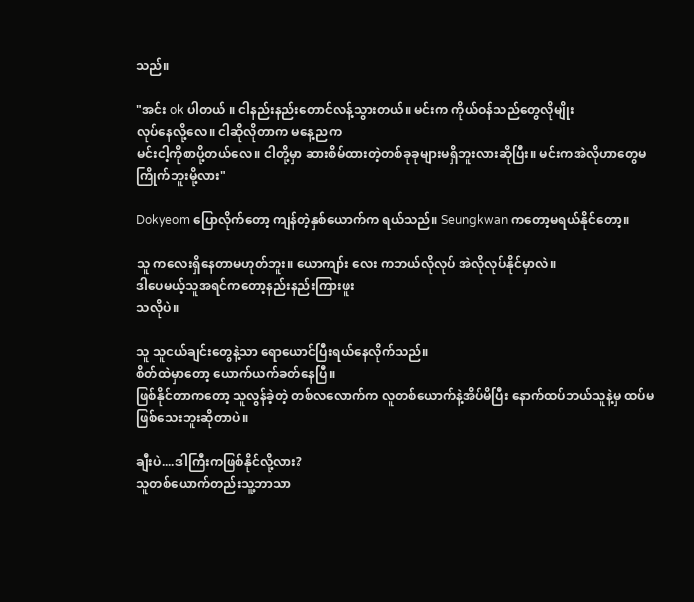သည်။

"အင်း ok ပါတယ် ။ ငါနည်းနည်းတောင်လန့်သွားတယ်။ မင်းက ကိုယ်ဝန်သည်တွေလိုမျိုး
လုပ်နေလို့လေ။ ငါဆိုလိုတာက မနေ့ညက
မင်းငါ့ကိုစာပို့တယ်လေ။ ငါတို့မှာ ဆားစိမ်ထားတဲ့တစ်ခုခုများမရှိဘူးလားဆိုပြီး။ မင်းကအဲလိုဟာတွေမကြိုက်ဘူးမို့လား"

Dokyeom ပြောလိုက်တော့ ကျန်တဲ့နှစ်ယောက်က ရယ်သည်။ Seungkwan ကတော့မရယ်နိုင်တော့။

သူ ကလေးရှိနေတာမဟုတ်ဘူး။ ယောကျာ်း လေး ကဘယ်လိုလုပ် အဲလိုလုပ်နိုင်မှာလဲ။
ဒါပေမယ့်သူအရင်ကတော့နည်းနည်းကြားဖူး
သလိုပဲ။

သူ သူငယ်ချင်းတွေနဲ့သာ ရောယောင်ပြီးရယ်နေလိုက်သည်။
စိတ်ထဲမှာတော့ ယောက်ယက်ခတ်နေပြီ။
ဖြစ်နိုင်တာကတော့ သူလွန်ခဲ့တဲ့ တစ်လလောက်က လူတစ်ယောက်နဲ့အိပ်မိပြီး နောက်ထပ်ဘယ်သူနဲ့မှ ထပ်မဖြစ်သေးဘူးဆိုတာပဲ။

ချီးပဲ....ဒါကြီးကဖြစ်နိုင်လို့လား?
သူတစ်ယောက်တည်းသူ့ဘာသာ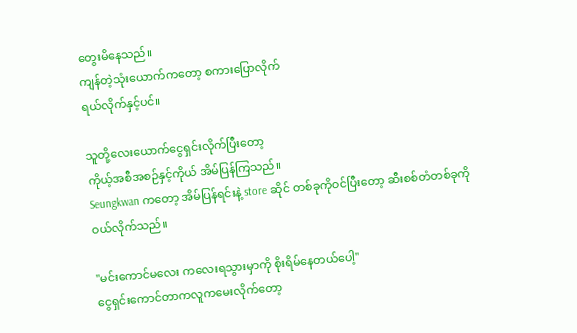တွေးမိနေသည်။
ကျန်တဲ့သုံးယောက်ကတော့ စကားပြောလိုက်
ရယ်လိုက်နှင့်ပင်။

သူတို့လေးယောက်ငွေရှင်းလိုက်ပြီးတော့
ကိုယ့်အစီအစဉ်နှင့်ကိုယ် အိမ်ပြန်ကြသည်။
Seungkwan ကတော့ အိမ်ပြန်ရင်းနဲ့ store ဆိုင် တစ်ခုကိုဝင်ပြီးတော့ ဆီးစစ်တံတစ်ခုကို
ဝယ်လိုက်သည်။

"မင်းကောင်မလေး ကလေးရသွားမှာကို စိုးရိမ်နေတယ်ပေါ့"
ငွေရှင်းကောင်တာကလူကမေးလိုက်တော့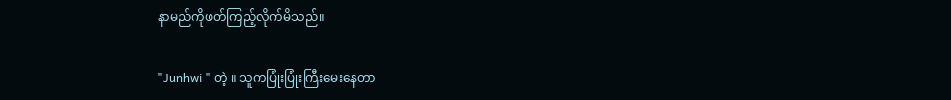နာမည်ကိုဖတ်ကြည့်လိုက်မိသည်။

"Junhwi " တဲ့ ။ သူကပြုံးပြုံးကြီးမေးနေတာ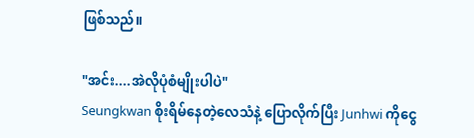ဖြစ်သည်။

"အင်း....အဲလိုပုံစံမျိုးပါပဲ"
Seungkwan စိုးရိမ်နေတဲ့လေသံနဲ့ ပြောလိုက်ပြီး Junhwi ကိုငွေ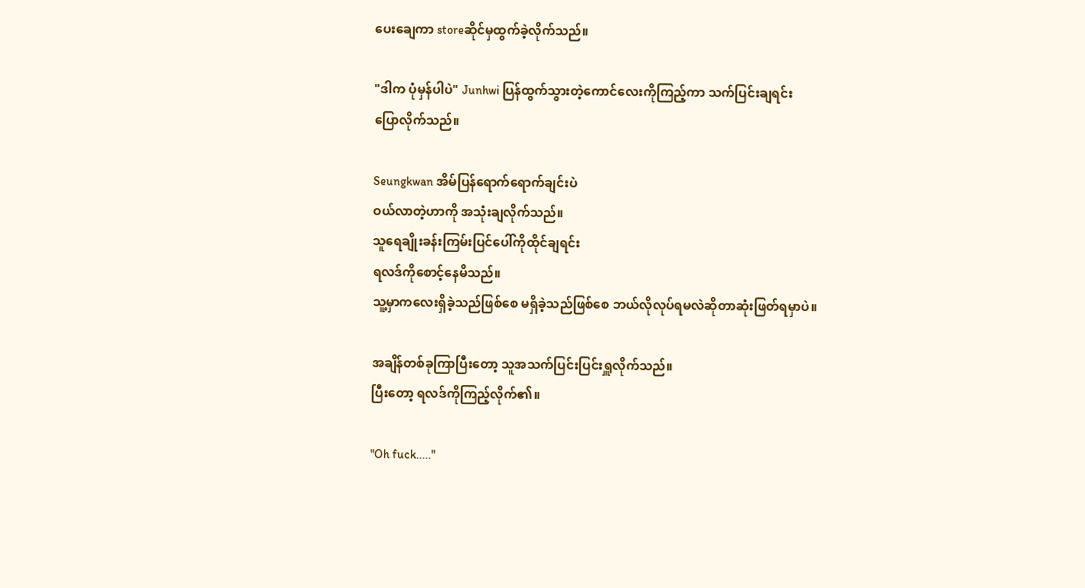ပေးချေကာ storeဆိုင်မှထွက်ခဲ့လိုက်သည်။

"ဒါက ပုံမှန်ပါပဲ" Junhwi ပြန်ထွက်သွားတဲ့ကောင်လေးကိုကြည့်ကာ သက်ပြင်းချရင်း
ပြောလိုက်သည်။

Seungkwan အိမ်ပြန်ရောက်ရောက်ချင်းပဲ
ဝယ်လာတဲ့ဟာကို အသုံးချလိုက်သည်။
သူရေချိုးခန်းကြမ်းပြင်ပေါ်ကိုထိုင်ချရင်း
ရလဒ်ကိုစောင့်နေမိသည်။
သူ့မှာကလေးရှိခဲ့သည်ဖြစ်စေ မရှိခဲ့သည်ဖြစ်စေ ဘယ်လိုလုပ်ရမလဲဆိုတာဆုံးဖြတ်ရမှာပဲ။

အချိန်တစ်ခုကြာပြီးတော့ သူအသက်ပြင်းပြင်းရှူလိုက်သည်။
ပြီးတော့ ရလဒ်ကိုကြည့်လိုက်၏။

"Oh fuck....."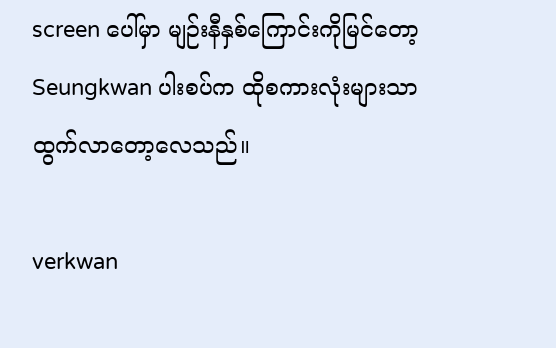screen ပေါ်မှာ မျဉ်းနီနှစ်ကြောင်းကိုမြင်တော့
Seungkwan ပါးစပ်က ထိုစကားလုံးများသာ
ထွက်လာတော့လေသည်။

verkwan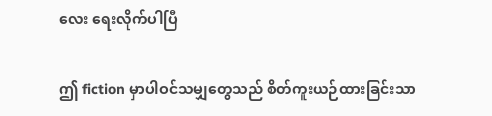လေး ရေးလိုက်ပါပြီ

ဤ fiction မှာပါဝင်သမျှတွေသည် စိတ်ကူးယဉ်ထားခြင်းသာ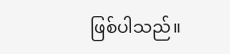ဖြစ်ပါသည်။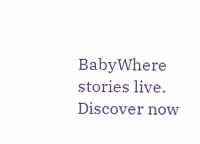BabyWhere stories live. Discover now